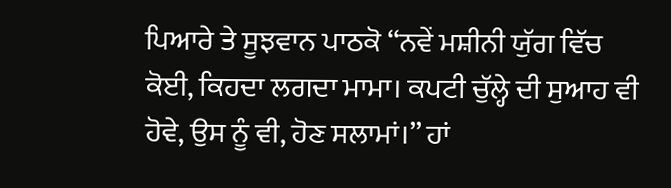ਪਿਆਰੇ ਤੇ ਸੂਝਵਾਨ ਪਾਠਕੋ ‘‘ਨਵੇਂ ਮਸ਼ੀਨੀ ਯੁੱਗ ਵਿੱਚ ਕੋਈ, ਕਿਹਦਾ ਲਗਦਾ ਮਾਮਾ। ਕਪਟੀ ਚੁੱਲ੍ਹੇ ਦੀ ਸੁਆਹ ਵੀ ਹੋਵੇ, ਉਸ ਨੂੰ ਵੀ, ਹੋਣ ਸਲਾਮਾਂ।’’ ਹਾਂ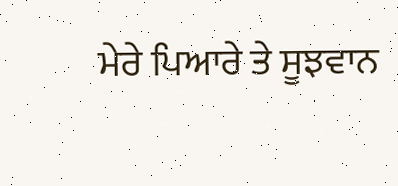ਮੇਰੇ ਪਿਆਰੇ ਤੇ ਸੂਝਵਾਨ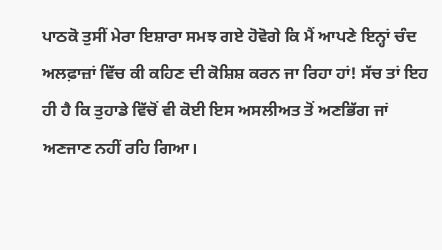ਪਾਠਕੋ ਤੁਸੀਂ ਮੇਰਾ ਇਸ਼ਾਰਾ ਸਮਝ ਗਏ ਹੋਵੋਗੇ ਕਿ ਮੈਂ ਆਪਣੇ ਇਨ੍ਹਾਂ ਚੰਦ ਅਲਫ਼ਾਜ਼ਾਂ ਵਿੱਚ ਕੀ ਕਹਿਣ ਦੀ ਕੋਸ਼ਿਸ਼ ਕਰਨ ਜਾ ਰਿਹਾ ਹਾਂ! ਸੱਚ ਤਾਂ ਇਹ ਹੀ ਹੈ ਕਿ ਤੁਹਾਡੇ ਵਿੱਚੋਂ ਵੀ ਕੋਈ ਇਸ ਅਸਲੀਅਤ ਤੋਂ ਅਣਭਿੱਗ ਜਾਂ ਅਣਜਾਣ ਨਹੀਂ ਰਹਿ ਗਿਆ।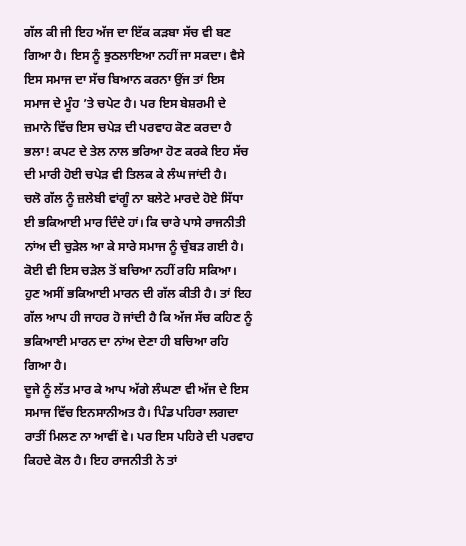ਗੱਲ ਕੀ ਜੀ ਇਹ ਅੱਜ ਦਾ ਇੱਕ ਕੜਬਾ ਸੱਚ ਵੀ ਬਣ ਗਿਆ ਹੈ। ਇਸ ਨੂੰ ਝੁਠਲਾਇਆ ਨਹੀਂ ਜਾ ਸਕਦਾ। ਵੈਸੇ ਇਸ ਸਮਾਜ ਦਾ ਸੱਚ ਬਿਆਨ ਕਰਨਾ ਉਂਜ ਤਾਂ ਇਸ ਸਮਾਜ ਦੇ ਮੂੰਹ ’ਤੇ ਚਪੇਟ ਹੈ। ਪਰ ਇਸ ਬੇਸ਼ਰਮੀ ਦੇ ਜ਼ਮਾਨੇ ਵਿੱਚ ਇਸ ਚਪੇੜ ਦੀ ਪਰਵਾਹ ਕੋਣ ਕਰਦਾ ਹੈ ਭਲਾ! ਕਪਟ ਦੇ ਤੇਲ ਨਾਲ ਭਰਿਆ ਹੋਣ ਕਰਕੇ ਇਹ ਸੱਚ ਦੀ ਮਾਰੀ ਹੋਈ ਚਪੇੜ ਵੀ ਤਿਲਕ ਕੇ ਲੰਘ ਜਾਂਦੀ ਹੈ।
ਚਲੋ ਗੱਲ ਨੂੰ ਜ਼ਲੇਬੀ ਵਾਂਗੂੰ ਨਾ ਬਲੇਟੇ ਮਾਰਦੇ ਹੋਏ ਸਿੱਧਾ ਈ ਭਕਿਆਈ ਮਾਰ ਦਿੰਦੇ ਹਾਂ। ਕਿ ਚਾਰੇ ਪਾਸੇ ਰਾਜਨੀਤੀ ਨਾਂਅ ਦੀ ਚੁੜੇਲ ਆ ਕੇ ਸਾਰੇ ਸਮਾਜ ਨੂੰ ਚੁੰਬੜ ਗਈ ਹੈ। ਕੋਈ ਵੀ ਇਸ ਚੜੇਲ ਤੋਂ ਬਚਿਆ ਨਹੀਂ ਰਹਿ ਸਕਿਆ। ਹੁਣ ਅਸੀਂ ਭਕਿਆਈ ਮਾਰਨ ਦੀ ਗੱਲ ਕੀਤੀ ਹੈ। ਤਾਂ ਇਹ ਗੱਲ ਆਪ ਹੀ ਜਾਹਰ ਹੋ ਜਾਂਦੀ ਹੈ ਕਿ ਅੱਜ ਸੱਚ ਕਹਿਣ ਨੂੰ ਭਕਿਆਈ ਮਾਰਨ ਦਾ ਨਾਂਅ ਦੇਣਾ ਹੀ ਬਚਿਆ ਰਹਿ ਗਿਆ ਹੈ।
ਦੂਜੇ ਨੂੰ ਲੱਤ ਮਾਰ ਕੇ ਆਪ ਅੱਗੇ ਲੰਘਣਾ ਵੀ ਅੱਜ ਦੇ ਇਸ ਸਮਾਜ ਵਿੱਚ ਇਨਸਾਨੀਅਤ ਹੈ। ਪਿੰਡ ਪਹਿਰਾ ਲਗਦਾ ਰਾਤੀਂ ਮਿਲਣ ਨਾ ਆਵੀਂ ਵੇ। ਪਰ ਇਸ ਪਹਿਰੇ ਦੀ ਪਰਵਾਹ ਕਿਹਦੇ ਕੋਲ ਹੈ। ਇਹ ਰਾਜਨੀਤੀ ਨੇ ਤਾਂ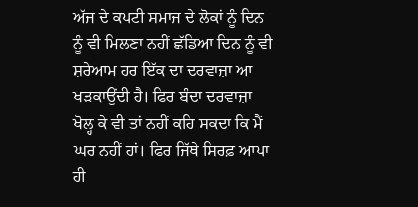ਅੱਜ ਦੇ ਕਪਟੀ ਸਮਾਜ ਦੇ ਲੋਕਾਂ ਨੂੰ ਦਿਨ ਨੂੰ ਵੀ ਮਿਲਣਾ ਨਹੀਂ ਛੱਡਿਆ ਦਿਨ ਨੂੰ ਵੀ ਸ਼ਰੇਆਮ ਹਰ ਇੱਕ ਦਾ ਦਰਵਾਜ਼ਾ ਆ ਖੜਕਾਉਂਦੀ ਹੈ। ਫਿਰ ਬੰਦਾ ਦਰਵਾਜ਼ਾ ਖੋਲ੍ਹ ਕੇ ਵੀ ਤਾਂ ਨਹੀਂ ਕਹਿ ਸਕਦਾ ਕਿ ਮੈਂ ਘਰ ਨਹੀਂ ਹਾਂ। ਫਿਰ ਜਿੱਥੇ ਸਿਰਫ਼ ਆਪਾ ਹੀ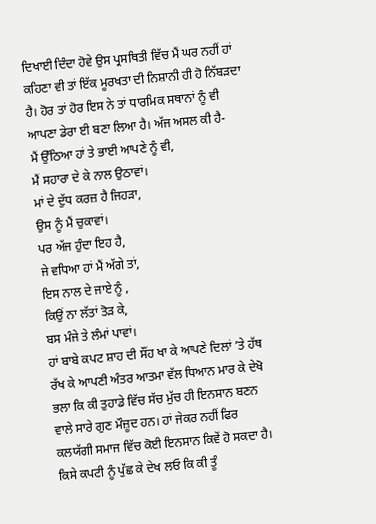ਦਿਖਾਈ ਦਿੰਦਾ ਹੋਵੇ ਉਸ ਪ੍ਰਸਥਿਤੀ ਵਿੱਚ ਮੈਂ ਘਰ ਨਹੀਂ ਹਾਂ ਕਹਿਣਾ ਵੀ ਤਾਂ ਇੱਕ ਮੂਰਖਤਾ ਦੀ ਨਿਸ਼ਾਨੀ ਹੀ ਹੋ ਨਿੱਬੜਦਾ ਹੈ। ਹੋਰ ਤਾਂ ਹੋਰ ਇਸ ਨੇ ਤਾਂ ਧਾਰਮਿਕ ਸਥਾਨਾਂ ਨੂੰ ਵੀ ਆਪਣਾ ਡੇਰਾ ਈ ਬਣਾ ਲਿਆ ਹੈ। ਅੱਜ ਅਸਲ ਕੀ ਹੈ-
ਮੈਂ ਉੱਠਿਆ ਹਾਂ ਤੇ ਭਾਈ ਆਪਣੇ ਨੂੰ ਵੀ,
ਮੈਂ ਸਹਾਰਾ ਦੇ ਕੇ ਨਾਲ ਉਠਾਵਾਂ।
ਮਾਂ ਦੇ ਦੁੱਧ ਕਰਜ਼ ਹੈ ਜਿਹੜਾ,
ਉਸ ਨੂੰ ਮੈਂ ਚੁਕਾਵਾਂ।
ਪਰ ਅੱਜ ਹੁੰਦਾ ਇਹ ਹੈ,
ਜੇ ਵਧਿਆ ਹਾਂ ਮੈਂ ਅੱਗੇ ਤਾਂ,
ਇਸ ਨਾਲ ਦੇ ਜਾਏ ਨੂੰ ,
ਕਿਉਂ ਨਾ ਲੱਤਾਂ ਤੋੜ ਕੇ,
ਬਸ ਮੰਜੇ ਤੇ ਲੰਮਾਂ ਪਾਵਾਂ।
ਹਾਂ ਬਾਬੇ ਕਪਟ ਸ਼ਾਹ ਦੀ ਸੌਂਹ ਖਾ ਕੇ ਆਪਣੇ ਦਿਲਾਂ ’ਤੇ ਹੱਥ ਰੱਖ ਕੇ ਆਪਣੀ ਅੰਤਰ ਆਤਮਾ ਵੱਲ ਧਿਆਨ ਮਾਰ ਕੇ ਦੇਖੋ ਭਲਾ ਕਿ ਕੀ ਤੁਹਾਡੇ ਵਿੱਚ ਸੱਚ ਮੁੱਚ ਹੀ ਇਨਸਾਨ ਬਣਨ ਵਾਲੇ ਸਾਰੇ ਗੁਣ ਮੌਜ਼ੂਦ ਹਨ। ਹਾਂ ਜੇਕਰ ਨਹੀਂ ਫਿਰ ਕਲਯੱਗੀ ਸਮਾਜ ਵਿੱਚ ਕੋਈ ਇਨਸਾਨ ਕਿਵੇਂ ਹੋ ਸਕਦਾ ਹੈ। ਕਿਸੇ ਕਪਟੀ ਨੂੰ ਪੁੱਛ ਕੇ ਦੇਖ ਲਓ ਕਿ ਕੀ ਤੂੰ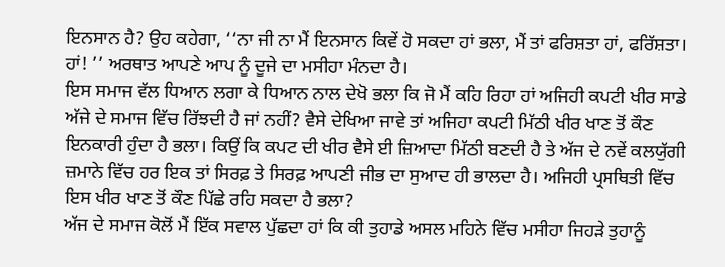ਇਨਸਾਨ ਹੈ? ਉਹ ਕਹੇਗਾ, ‘‘ਨਾ ਜੀ ਨਾ ਮੈਂ ਇਨਸਾਨ ਕਿਵੇਂ ਹੋ ਸਕਦਾ ਹਾਂ ਭਲਾ, ਮੈਂ ਤਾਂ ਫਰਿਸ਼ਤਾ ਹਾਂ, ਫਰਿੱਸ਼ਤਾ। ਹਾਂ! ’’ ਅਰਥਾਤ ਆਪਣੇ ਆਪ ਨੂੰ ਦੂਜੇ ਦਾ ਮਸੀਹਾ ਮੰਨਦਾ ਹੈ।
ਇਸ ਸਮਾਜ ਵੱਲ ਧਿਆਨ ਲਗਾ ਕੇ ਧਿਆਨ ਨਾਲ ਦੇਖੋ ਭਲਾ ਕਿ ਜੋ ਮੈਂ ਕਹਿ ਰਿਹਾ ਹਾਂ ਅਜਿਹੀ ਕਪਟੀ ਖੀਰ ਸਾਡੇ ਅੱਜੇ ਦੇ ਸਮਾਜ ਵਿੱਚ ਰਿੱਝਦੀ ਹੈ ਜਾਂ ਨਹੀਂ? ਵੈਸੇ ਦੇਖਿਆ ਜਾਵੇ ਤਾਂ ਅਜਿਹਾ ਕਪਟੀ ਮਿੱਠੀ ਖੀਰ ਖਾਣ ਤੋਂ ਕੌਣ ਇਨਕਾਰੀ ਹੁੰਦਾ ਹੈ ਭਲਾ। ਕਿਉਂ ਕਿ ਕਪਟ ਦੀ ਖੀਰ ਵੈਸੇ ਈ ਜ਼ਿਆਦਾ ਮਿੱਠੀ ਬਣਦੀ ਹੈ ਤੇ ਅੱਜ ਦੇ ਨਵੇਂ ਕਲਯੁੱਗੀ ਜ਼ਮਾਨੇ ਵਿੱਚ ਹਰ ਇਕ ਤਾਂ ਸਿਰਫ਼ ਤੇ ਸਿਰਫ਼ ਆਪਣੀ ਜੀਭ ਦਾ ਸੁਆਦ ਹੀ ਭਾਲਦਾ ਹੈ। ਅਜਿਹੀ ਪ੍ਰਸਥਿਤੀ ਵਿੱਚ ਇਸ ਖੀਰ ਖਾਣ ਤੋਂ ਕੌਣ ਪਿੱਛੇ ਰਹਿ ਸਕਦਾ ਹੈ ਭਲਾ?
ਅੱਜ ਦੇ ਸਮਾਜ ਕੋਲੋਂ ਮੈਂ ਇੱਕ ਸਵਾਲ ਪੁੱਛਦਾ ਹਾਂ ਕਿ ਕੀ ਤੁਹਾਡੇ ਅਸਲ ਮਹਿਨੇ ਵਿੱਚ ਮਸੀਹਾ ਜਿਹੜੇ ਤੁਹਾਨੂੰ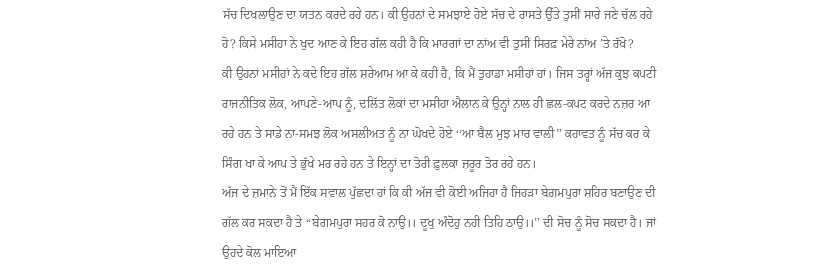ਸੱਚ ਦਿਖਲਾਉਣ ਦਾ ਯਤਨ ਕਰਦੇ ਰਹੇ ਹਨ। ਕੀ ਉਹਨਾਂ ਦੇ ਸਮਝਾਏ ਹੋਏ ਸੱਚ ਦੇ ਰਾਸਤੇ ਉੱਤੇ ਤੁਸੀਂ ਸਾਰੇ ਜਣੇ ਚੱਲ ਰਹੇ ਹੋ? ਕਿਸੇ ਮਸੀਹਾ ਨੇ ਖੁਦ ਆਣ ਕੇ ਇਹ ਗੱਲ ਕਹੀ ਹੈ ਕਿ ਮਾਰਗਾਂ ਦਾ ਨਾਂਅ ਵੀ ਤੁਸੀਂ ਸਿਰਫ਼ ਮੇਰੇ ਨਾਂਅ ’ਤੇ ਰੱਖੋ?
ਕੀ ਉਹਨਾਂ ਮਸੀਹਾਂ ਨੇ ਕਦੇ ਇਹ ਗੱਲ ਸ਼ਰੇਆਮ ਆ ਕੇ ਕਹੀ ਹੈ, ਕਿ ਮੈਂ ਤੁਹਾਡਾ ਮਸੀਹਾਂ ਹਾਂ। ਜਿਸ ਤਰ੍ਹਾਂ ਅੱਜ ਕੁਝ ਕਪਟੀ ਰਾਜਨੀਤਿਕ ਲੋਕ, ਆਪਣੇ-ਆਪ ਨੂੰ, ਦਲਿੱਤ ਲੋਕਾਂ ਦਾ ਮਸੀਹਾ ਐਲਾਨ ਕੇ ਉਨ੍ਹਾਂ ਨਾਲ ਹੀ ਛਲ-ਕਪਟ ਕਰਦੇ ਨਜ਼ਰ ਆ ਰਹੇ ਹਨ ਤੇ ਸਾਡੇ ਨਾ-ਸਮਝ ਲੋਕ ਅਸਲੀਅਤ ਨੂੰ ਨਾ ਘੋਖਦੇ ਹੋਏ ‘‘ਆ ਬੈਲ ਮੁਝ ਮਾਰ ਵਾਲੀ’’ ਕਹਾਵਤ ਨੂੰ ਸੱਚ ਕਰ ਕੇ ਸਿੰਗ ਖਾ ਕੇ ਆਪ ਤੇ ਭੁੱਖੇ ਮਰ ਰਹੇ ਹਨ ਤੇ ਇਨ੍ਹਾਂ ਦਾ ਤੋਰੀ ਫ਼ੁਲਕਾ ਜ਼ਰੂਰ ਤੋਰ ਰਹੇ ਹਨ।
ਅੱਜ ਦੇ ਜ਼ਮਾਨੇ ਤੋਂ ਮੈਂ ਇੱਕ ਸਵਾਲ ਪੁੱਛਦਾ ਹਾਂ ਕਿ ਕੀ ਅੱਜ ਵੀ ਕੋਈ ਅਜਿਹਾ ਹੈ ਜਿਹੜਾ ਬੇਗ਼ਮਪੁਰਾ ਸ਼ਹਿਰ ਬਣਾਉਣ ਦੀ ਗੱਲ ਕਰ ਸਕਦਾ ਹੈ ਤੇ ‘‘ਬੇਗਮਪੁਰਾ ਸਹਰ ਕੋ ਨਾਉ।। ਦੂਖੁ ਅੰਦੋਹੁ ਨਹੀ ਤਿਹਿ ਠਾਉ।।’’ ਦੀ ਸੋਚ ਨੂੰ ਸੋਚ ਸਕਦਾ ਹੈ। ਜਾਂ ਉਹਦੇ ਕੋਲ ਮਾਇਆ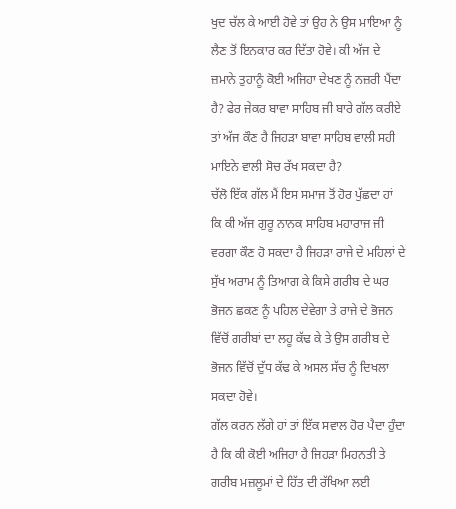ਖੁਦ ਚੱਲ ਕੇ ਆਈ ਹੋਵੇ ਤਾਂ ਉਹ ਨੇ ਉਸ ਮਾਇਆ ਨੂੰ ਲੈਣ ਤੋਂ ਇਨਕਾਰ ਕਰ ਦਿੱਤਾ ਹੋਵੇ। ਕੀ ਅੱਜ ਦੇ ਜ਼ਮਾਨੇ ਤੁਹਾਨੂੰ ਕੋਈ ਅਜਿਹਾ ਦੇਖਣ ਨੂੰ ਨਜ਼ਰੀ ਪੈਂਦਾ ਹੈ? ਫੇਰ ਜੇਕਰ ਬਾਵਾ ਸਾਹਿਬ ਜੀ ਬਾਰੇ ਗੱਲ ਕਰੀਏ ਤਾਂ ਅੱਜ ਕੌਣ ਹੈ ਜਿਹੜਾ ਬਾਵਾ ਸਾਹਿਬ ਵਾਲੀ ਸਹੀ ਮਾਇਨੇ ਵਾਲੀ ਸੋਚ ਰੱਖ ਸਕਦਾ ਹੈ?
ਚੱਲੋ ਇੱਕ ਗੱਲ ਮੈਂ ਇਸ ਸਮਾਜ ਤੋਂ ਹੋਰ ਪੁੱਛਦਾ ਹਾਂ ਕਿ ਕੀ ਅੱਜ ਗੁਰੂ ਨਾਨਕ ਸਾਹਿਬ ਮਹਾਰਾਜ ਜੀ ਵਰਗਾ ਕੌਣ ਹੋ ਸਕਦਾ ਹੈ ਜਿਹੜਾ ਰਾਜੇ ਦੇ ਮਹਿਲਾਂ ਦੇ ਸੁੱਖ ਅਰਾਮ ਨੂੰ ਤਿਆਗ ਕੇ ਕਿਸੇ ਗਰੀਬ ਦੇ ਘਰ ਭੋਜਨ ਛਕਣ ਨੂੰ ਪਹਿਲ ਦੇਵੇਗਾ ਤੇ ਰਾਜੇ ਦੇ ਭੋਜਨ ਵਿੱਚੋਂ ਗਰੀਬਾਂ ਦਾ ਲਹੂ ਕੱਢ ਕੇ ਤੇ ਉਸ ਗਰੀਬ ਦੇ ਭੋਜਨ ਵਿੱਚੋਂ ਦੁੱਧ ਕੱਢ ਕੇ ਅਸਲ ਸੱਚ ਨੂੰ ਦਿਖਲਾ ਸਕਦਾ ਹੋਵੇ।
ਗੱਲ ਕਰਨ ਲੱਗੇ ਹਾਂ ਤਾਂ ਇੱਕ ਸਵਾਲ ਹੋਰ ਪੈਦਾ ਹੁੰਦਾ ਹੈ ਕਿ ਕੀ ਕੋਈ ਅਜਿਹਾ ਹੈ ਜਿਹੜਾ ਮਿਹਨਤੀ ਤੇ ਗਰੀਬ ਮਜ਼ਲੂਮਾਂ ਦੇ ਹਿੱਤ ਦੀ ਰੱਖਿਆ ਲਈ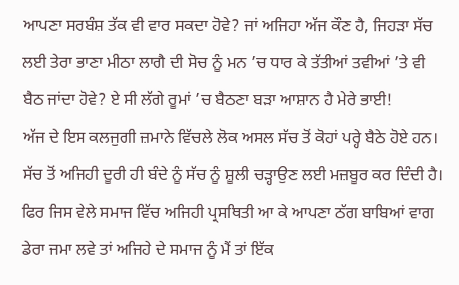ਆਪਣਾ ਸਰਬੰਸ਼ ਤੱਕ ਵੀ ਵਾਰ ਸਕਦਾ ਹੋਵੇ? ਜਾਂ ਅਜਿਹਾ ਅੱਜ ਕੌਣ ਹੈ, ਜਿਹੜਾ ਸੱਚ ਲਈ ਤੇਰਾ ਭਾਣਾ ਮੀਠਾ ਲਾਗੈ ਦੀ ਸੋਚ ਨੂੰ ਮਨ ’ਚ ਧਾਰ ਕੇ ਤੱਤੀਆਂ ਤਵੀਆਂ ’ਤੇ ਵੀ ਬੈਠ ਜਾਂਦਾ ਹੋਵੇ? ਏ ਸੀ ਲੱਗੇ ਰੂਮਾਂ ’ਚ ਬੈਠਣਾ ਬੜਾ ਆਸ਼ਾਨ ਹੈ ਮੇਰੇ ਭਾਈ!
ਅੱਜ ਦੇ ਇਸ ਕਲਜੁਗੀ ਜ਼ਮਾਨੇ ਵਿੱਚਲੇ ਲੋਕ ਅਸਲ ਸੱਚ ਤੋਂ ਕੋਹਾਂ ਪਰ੍ਹੇ ਬੈਠੇ ਹੋਏ ਹਨ। ਸੱਚ ਤੋਂ ਅਜਿਹੀ ਦੂਰੀ ਹੀ ਬੰਦੇ ਨੂੰ ਸੱਚ ਨੂੰ ਸ਼ੂਲੀ ਚੜ੍ਹਾਉਣ ਲਈ ਮਜ਼ਬੂਰ ਕਰ ਦਿੰਦੀ ਹੈ। ਫਿਰ ਜਿਸ ਵੇਲੇ ਸਮਾਜ ਵਿੱਚ ਅਜਿਹੀ ਪ੍ਰਸਥਿਤੀ ਆ ਕੇ ਆਪਣਾ ਠੱਗ ਬਾਬਿਆਂ ਵਾਗ ਡੇਰਾ ਜਮਾ ਲਵੇ ਤਾਂ ਅਜਿਹੇ ਦੇ ਸਮਾਜ ਨੂੰ ਮੈਂ ਤਾਂ ਇੱਕ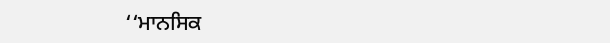‘‘ਮਾਨਸਿਕ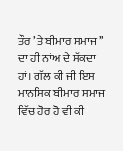ਤੌਰ ’ਤੇ ਬੀਮਾਰ ਸਮਾਜ’’ ਦਾ ਹੀ ਨਾਂਅ ਦੇ ਸੱਕਦਾ ਹਾਂ। ਗੱਲ ਕੀ ਜੀ ਇਸ ਮਾਨਸਿਕ ਬੀਮਾਰ ਸਮਾਜ ਵਿੱਚ ਹੋਰ ਹੋ ਵੀ ਕੀ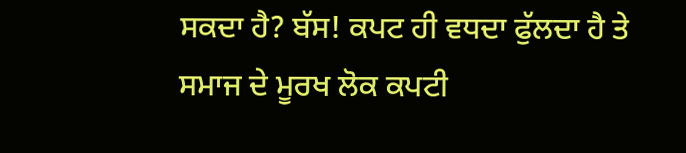ਸਕਦਾ ਹੈ? ਬੱਸ! ਕਪਟ ਹੀ ਵਧਦਾ ਫੁੱਲਦਾ ਹੈ ਤੇ ਸਮਾਜ ਦੇ ਮੂਰਖ ਲੋਕ ਕਪਟੀ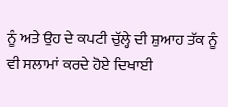ਨੂੰ ਅਤੇ ਉਹ ਦੇ ਕਪਟੀ ਚੁੱਲ੍ਹੇ ਦੀ ਸ਼ੁਆਹ ਤੱਕ ਨੂੰ ਵੀ ਸਲਾਮਾਂ ਕਰਦੇ ਹੋਏ ਦਿਖਾਈ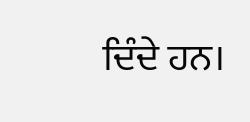ਦਿੰਦੇ ਹਨ।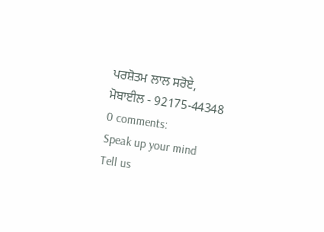ਪਰਸ਼ੋਤਮ ਲਾਲ ਸਰੋਏ,
ਮੋਬਾਈਲ - 92175-44348
0 comments:
Speak up your mind
Tell us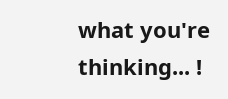what you're thinking... !